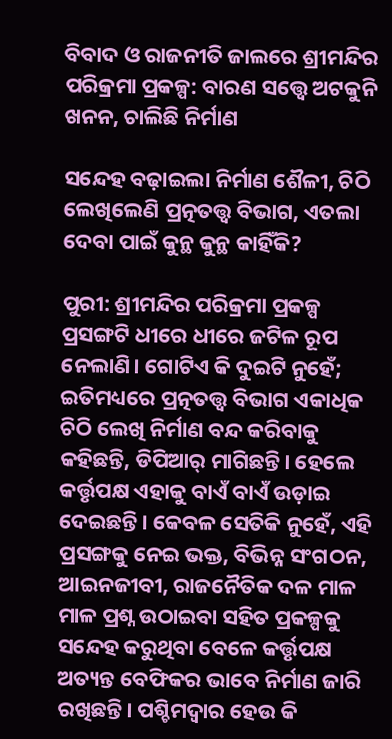ବିବାଦ ଓ ରାଜନୀତି ଜାଲରେ ଶ୍ରୀମନ୍ଦିର ପରିକ୍ରମା ପ୍ରକଳ୍ପ: ବାରଣ ସତ୍ତ୍ବେ ଅଟକୁନି ଖନନ, ଚାଲିଛି ନିର୍ମାଣ

ସନ୍ଦେହ ବଢ଼ାଇଲା ନିର୍ମାଣ ଶୈଳୀ, ଚିଠି ଲେଖିଲେଣି ପ୍ରତ୍ନତତ୍ତ୍ବ ବିଭାଗ, ଏତଲା ଦେବା ପାଇଁ କୁନ୍ଥ କୁନ୍ଥ କାହିଁକି?

ପୁରୀ: ଶ୍ରୀମନ୍ଦିର ପରିକ୍ରମା ପ୍ରକଳ୍ପ ପ୍ରସଙ୍ଗଟି ଧୀରେ ଧୀରେ ଜଟିଳ ରୂପ ନେଲାଣି। ଗୋଟିଏ କି ଦୁଇଟି ନୁହେଁ; ଇତିମଧ୍ୟରେ ପ୍ରତ୍ନତତ୍ତ୍ବ ବିଭାଗ ଏକାଧିକ ଚିଠି ଲେଖି ନିର୍ମାଣ ବନ୍ଦ କରିବାକୁ କହିଛନ୍ତି, ଡିପିଆର୍ ମାଗିଛନ୍ତି। ହେଲେ କର୍ତ୍ତୃପକ୍ଷ ଏହାକୁ ବାଏଁ ବାଏଁ ଉଡ଼ାଇ ଦେଇଛନ୍ତି। କେବଳ ସେତିକି ନୁହେଁ, ଏହି ପ୍ରସଙ୍ଗକୁ ନେଇ ଭକ୍ତ, ବିଭିନ୍ନ ସଂଗଠନ, ଆଇନଜୀବୀ, ରାଜନୈତିକ ଦଳ ମାଳ ମାଳ ପ୍ରଶ୍ନ ଉଠାଇବା ସହିତ ପ୍ରକଳ୍ପକୁ ସନ୍ଦେହ କରୁଥିବା ବେଳେ କର୍ତ୍ତୃପକ୍ଷ ଅତ୍ୟନ୍ତ ବେଫିକର ଭାବେ ନିର୍ମାଣ ଜାରି ରଖିଛନ୍ତି। ପଶ୍ଚିମଦ୍ବାର ହେଉ କି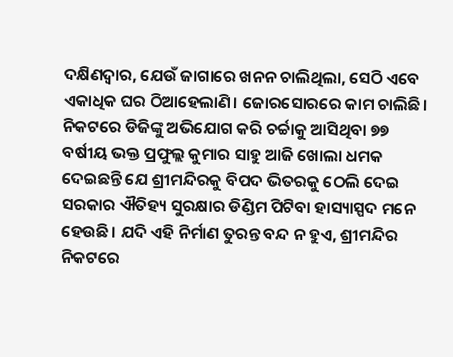ଦକ୍ଷିଣଦ୍ବାର, ଯେଉଁ ଜାଗାରେ ଖନନ ଚାଲିଥିଲା, ସେଠି ଏବେ ଏକାଧିକ ଘର ଠିଆହେଲାଣି। ଜୋରସୋରରେ କାମ ଚାଲିଛି। ନିକଟରେ ଡିଜିଙ୍କୁ ଅଭିଯୋଗ କରି ଚର୍ଚ୍ଚାକୁ ଆସିଥିବା ୭୭ ବର୍ଷୀୟ ଭକ୍ତ ପ୍ରଫୁଲ୍ଲ କୁମାର ସାହୁ ଆଜି ଖୋଲା ଧମକ ଦେଇଛନ୍ତି ଯେ ଶ୍ରୀମନ୍ଦିରକୁ ବିପଦ ଭିତରକୁ ଠେଲି ଦେଇ ସରକାର ଐତିହ୍ୟ ସୁରକ୍ଷାର ଡିଣ୍ଡିମ ପିଟିବା ହାସ୍ୟାସ୍ପଦ ମନେ ହେଉଛି। ଯଦି ଏହି ନିର୍ମାଣ ତୁରନ୍ତ ବନ୍ଦ ନ ହୁଏ, ଶ୍ରୀମନ୍ଦିର ନିକଟରେ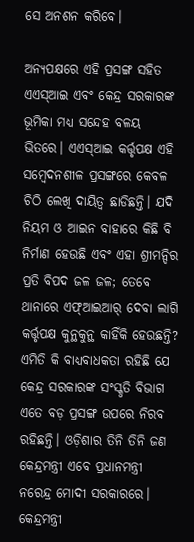ସେ ଅନଶନ କରିବେ।

ଅନ୍ୟପକ୍ଷରେ ଏହି ପ୍ରସଙ୍ଗ ସହିତ ଏଏସ୍ଆଇ ଏବଂ କେନ୍ଦ୍ର ସରକାରଙ୍କ ଭୂମିକା ମଧ୍ୟ ସନ୍ଦେହ ବଳୟ ଭିତରେ। ଏଏସ୍‌ଆଇ କର୍ତ୍ତୃପକ୍ଷ ଏହି ସମ୍ବେଦନଶୀଳ ପ୍ରସଙ୍ଗରେ କେବଳ ଚିଠି ଲେଖି ଦାୟିତ୍ବ ଛାଡିଛନ୍ତି। ଯଦି ନିୟମ ଓ ଆଇନ ବାହାରେ କିଛି ବି ନିର୍ମାଣ ହେଉଛି ଏବଂ ଏହା ଶ୍ରୀମନ୍ଦିର ପ୍ରତି ବିପଦ ଜଳ ଜଳ; ତେବେ ଥାନାରେ ଏଫ୍‌ଆଇଆର୍ ଦେବା ଲାଗି କର୍ତ୍ତୃପକ୍ଷ କୁନ୍ଥକୁନ୍ଥ କାହିଁକି ହେଉଛନ୍ତି? ଏମିତି କି ବାଧ୍ୟବାଧକତା ରହିଛି ଯେ କେନ୍ଦ୍ର ସରକାରଙ୍କ ସଂସ୍କୃତି ବିଭାଗ ଏତେ ବଡ଼ ପ୍ରସଙ୍ଗ ଉପରେ ନିରବ ରହିଛନ୍ତି। ଓଡ଼ିଶାର ତିନି ତିନି ଜଣ କେନ୍ଦ୍ରମନ୍ତ୍ରୀ ଏବେ ପ୍ରଧାନମନ୍ତ୍ରୀ ନରେନ୍ଦ୍ର ମୋଦୀ ସରକାରରେ। କେନ୍ଦ୍ରମନ୍ତ୍ରୀ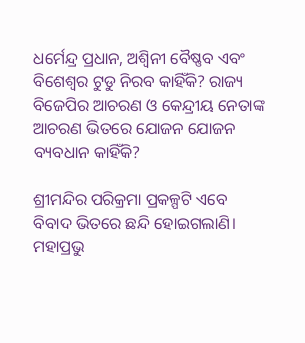ଧର୍ମେନ୍ଦ୍ର ପ୍ରଧାନ, ଅଶ୍ବିନୀ ବୈଷ୍ଣବ ଏବଂ ବିଶେଶ୍ବର ଟୁଡୁ ନିରବ କାହିଁକି? ରାଜ୍ୟ ବିଜେପିର ଆଚରଣ ଓ କେନ୍ଦ୍ରୀୟ ନେତାଙ୍କ ଆଚରଣ ଭିତରେ ଯୋଜନ ଯୋଜନ ବ୍ୟବଧାନ କାହିଁକି?

ଶ୍ରୀମନ୍ଦିର ପରିକ୍ରମା ପ୍ରକଳ୍ପଟି ଏବେ ବିବାଦ ଭିତରେ ଛନ୍ଦି ହୋଇଗଲାଣି। ମହାପ୍ରଭୁ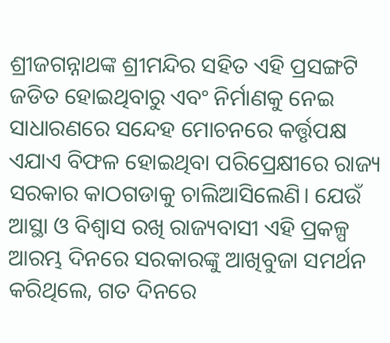ଶ୍ରୀଜଗନ୍ନାଥଙ୍କ ଶ୍ରୀମନ୍ଦିର ସହିତ ଏହି ପ୍ରସଙ୍ଗଟି ଜଡିତ ହୋଇଥିବାରୁ ଏବଂ ନିର୍ମାଣକୁ ନେଇ ସାଧାରଣରେ ସନ୍ଦେହ ମୋଚନରେ କର୍ତ୍ତୃପକ୍ଷ ଏଯାଏ ବିଫଳ ହୋଇଥିବା ପରିପ୍ରେକ୍ଷୀରେ ରାଜ୍ୟ ସରକାର କାଠଗଡାକୁ ଚାଲିଆସିଲେଣି। ଯେଉଁ ଆସ୍ଥା ଓ ବିଶ୍ବାସ ରଖି ରାଜ୍ୟବାସୀ ଏହି ପ୍ରକଳ୍ପ ଆରମ୍ଭ ଦିନରେ ସରକାରଙ୍କୁ ଆଖିବୁଜା ସମର୍ଥନ କରିଥିଲେ, ଗତ ଦିନରେ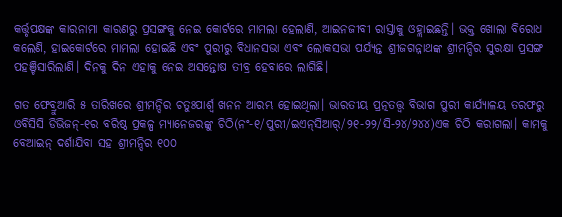କର୍ତ୍ତୃପକ୍ଷଙ୍କ କାରନାମା କାରଣରୁ ପ୍ରସଙ୍ଗକୁ ନେଇ କୋର୍ଟରେ ମାମଲା ହେଲାଣି, ଆଇନଜୀବୀ ରାସ୍ତାକୁ ଓହ୍ଲାଇଛନ୍ତି। ଭକ୍ତ ଖୋଲା ବିରୋଧ କଲେଣି, ହାଇକୋର୍ଟରେ ମାମଲା ହୋଇଛି ଏବଂ ପୁରୀରୁ ବିଧାନସଭା ଏବଂ ଲୋକସଭା ପର୍ଯ୍ୟନ୍ତ ଶ୍ରୀଜଗନ୍ନାଥଙ୍କ ଶ୍ରୀମନ୍ଦିର ସୁରକ୍ଷା ପ୍ରସଙ୍ଗ ପହଞ୍ଚିସାରିଲାଣି। ଦିନକୁ ଦିନ ଏହାକୁ ନେଇ ଅସନ୍ତୋଷ ତୀବ୍ର ହେବାରେ ଲାଗିଛି।

ଗତ ଫେବ୍ରୁଆରି ୫ ତାରିଖରେ ଶ୍ରୀମନ୍ଦିର ଚତୁଃପାର୍ଶ୍ବ ଖନନ ଆରମ୍ଭ ହୋଇଥିଲା। ଭାରତୀୟ ପ୍ରତ୍ନତତ୍ତ୍ବ ବିଭାଗ ପୁରୀ କାର୍ଯ୍ୟାଳୟ ତରଫରୁ ଓବିସିସି ଡିଭିଜନ୍‌-୧ର ବରିଷ୍ଠ ପ୍ରକଳ୍ପ ମ୍ୟାନେଜରଙ୍କୁ ଚିଠି(ନଂ-୧/ପୁରୀ/ଇଏନ୍‌ସିଆର୍‌/୨୧-୨୨/ସି-୨୪/୨୪୪)ଏକ ଚିଠି କରାଗଲା। କାମକୁ ବେଆଇନ୍‌ ଦର୍ଶାଯିବା ସହ ଶ୍ରୀମନ୍ଦିର ୧୦୦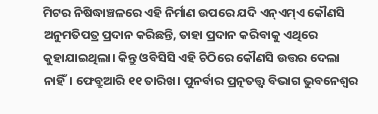ମିଟର ନିଷିଦ୍ଧାଞ୍ଚଳରେ ଏହି ନିର୍ମାଣ ଉପରେ ଯଦି ଏନ୍‌ଏମ୍‌ଏ କୌଣସି ଅନୁମତିପତ୍ର ପ୍ରଦାନ କରିଛନ୍ତି, ତାହା ପ୍ରଦାନ କରିବାକୁ ଏଥିରେ କୁହାଯାଇଥିଲା। କିନ୍ତୁ ଓବିସିସି ଏହି ଚିଠିରେ କୌଣସି ଉତ୍ତର ଦେଲା ନାହିଁ। ଫେବ୍ରୁଆରି ୧୧ ତାରିଖ। ପୁନର୍ବାର ପ୍ରତ୍ନତତ୍ତ୍ବ ବିଭାଗ ଭୁବନେଶ୍ବର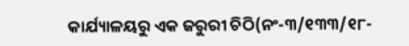କାର୍ଯ୍ୟାଳୟରୁ ଏକ ଜରୁରୀ ଚିଠି(ନଂ-୩/୧୩୩/୧୮-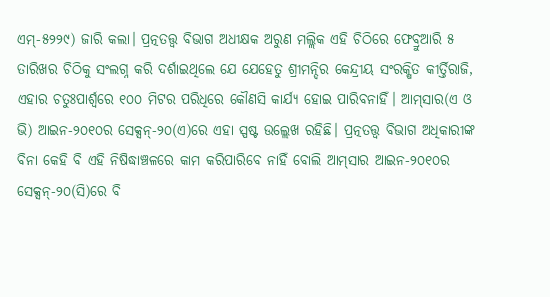ଏମ୍‌-୫୨୨୯) ଜାରି କଲା। ପ୍ରତ୍ନତତ୍ତ୍ବ ବିଭାଗ ଅଧୀକ୍ଷକ ଅରୁଣ ମଲ୍ଲିକ ଏହି ଚିଠିରେ ଫେବ୍ରୁଆରି ୫ ତାରିଖର ଚିଠିକୁ ସଂଲଗ୍ନ କରି ଦର୍ଶାଇଥିଲେ ଯେ ଯେହେତୁ ଶ୍ରୀମନ୍ଦିର କେନ୍ଦ୍ରୀୟ ସଂରକ୍ଷିତ କୀର୍ତ୍ତିରାଜି, ଏହାର ଚତୁଃପାର୍ଶ୍ବରେ ୧୦୦ ମିଟର ପରିଧିରେ କୌଣସି କାର୍ଯ୍ୟ ହୋଇ ପାରିବନାହିଁ। ଆମ୍‌ସାର(ଏ ଓ ଭି) ଆଇନ-୨୦୧୦ର ସେକ୍ସନ୍‌-୨୦(ଏ)ରେ ଏହା ସ୍ପଷ୍ଟ ଉଲ୍ଲେଖ ରହିଛି। ପ୍ରତ୍ନତତ୍ତ୍ବ ବିଭାଗ ଅଧିକାରୀଙ୍କ ବିନା କେହି ବି ଏହି ନିଷିଦ୍ଧାଞ୍ଚଳରେ କାମ କରିପାରିବେ ନାହିଁ ବୋଲି ଆମ୍‌ସାର ଆଇନ-୨୦୧୦ର ସେକ୍ସନ୍‌-୨୦(ସି)ରେ ବି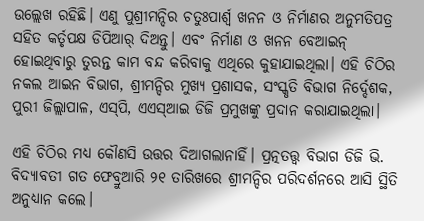ଉଲ୍ଲେଖ ରହିଛି। ଏଣୁ ପୁଶ୍ରୀମନ୍ଦିର ଚତୁଃପାର୍ଶ୍ବ ଖନନ ଓ ନିର୍ମାଣର ଅନୁମତିପତ୍ର ସହିତ କର୍ତୃପକ୍ଷ ଡିପିଆର୍ ଦିଅନ୍ତୁ। ଏବଂ ନିର୍ମାଣ ଓ ଖନନ ବେଆଇନ୍‌ ହୋଇଥିବାରୁ ତୁରନ୍ତ କାମ ବନ୍ଦ କରିବାକୁ ଏଥିରେ କୁହାଯାଇଥିଲା। ଏହି ଚିଠିର ନକଲ ଆଇନ ବିଭାଗ, ଶ୍ରୀମନ୍ଦିର ମୁଖ୍ୟ ପ୍ରଶାସକ, ସଂସ୍କୃତି ବିଭାଗ ନିର୍ଦ୍ଦେଶକ, ପୁରୀ ଜିଲ୍ଲାପାଳ, ଏସ୍‌ପି, ଏଏସ୍‌ଆଇ ଡିଜି ପ୍ରମୁଖଙ୍କୁ ପ୍ରଦାନ କରାଯାଇଥିଲା।

ଏହି ଚିଠିର ମଧ୍ୟ କୌଣସି ଉତ୍ତର ଦିଆଗଲାନାହିଁ। ପ୍ରତ୍ନତତ୍ତ୍ବ ବିଭାଗ ଡିଜି ଭି. ବିଦ୍ୟାବତୀ ଗତ ଫେବ୍ରୁଆରି ୨୧ ତାରିଖରେ ଶ୍ରୀମନ୍ଦିର ପରିଦର୍ଶନରେ ଆସି ସ୍ଥିତି ଅନୁଧ୍ୟାନ କଲେ।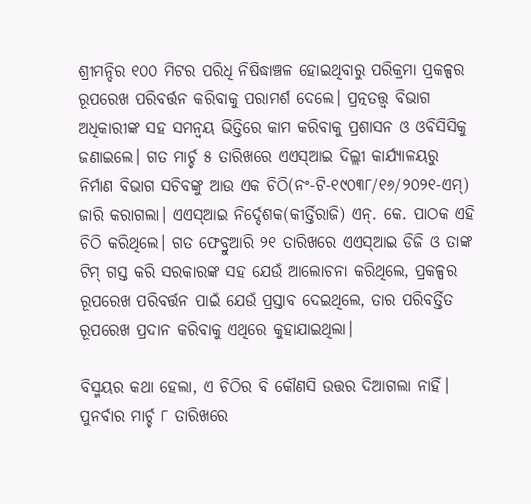ଶ୍ରୀମନ୍ଦିର ୧୦୦ ମିଟର ପରିଧି ନିଷିଦ୍ଧାଞ୍ଚଳ ହୋଇଥିବାରୁ ପରିକ୍ରମା ପ୍ରକଳ୍ପର ରୂପରେଖ ପରିବର୍ତ୍ତନ କରିବାକୁ ପରାମର୍ଶ ଦେଲେ। ପ୍ରତ୍ନତତ୍ତ୍ବ ବିଭାଗ ଅଧିକାରୀଙ୍କ ସହ ସମନ୍ବୟ ଭିତ୍ତିରେ କାମ କରିବାକୁ ପ୍ରଶାସନ ଓ ଓବିସିସିକୁ ଜଣାଇଲେ। ଗତ ମାର୍ଚ୍ଚ ୫ ତାରିଖରେ ଏଏସ୍‌ଆଇ ଦିଲ୍ଲୀ କାର୍ଯ୍ୟାଳୟରୁ ନିର୍ମାଣ ବିଭାଗ ସଚିବଙ୍କୁ ଆଉ ଏକ ଚିଠି(ନଂ-ଟି-୧୯୦୩୮/୧୬/୨୦୨୧-ଏମ୍‌) ଜାରି କରାଗଲା। ଏଏସ୍‌ଆଇ ନିର୍ଦ୍ଦେଶକ(କୀର୍ତ୍ତିରାଜି) ଏନ୍‌. କେ. ପାଠକ ଏହି ଚିଠି କରିଥିଲେ। ଗତ ଫେବ୍ରୁଆରି ୨୧ ତାରିଖରେ ଏଏସ୍‌ଆଇ ଡିଜି ଓ ତାଙ୍କ ଟିମ୍‌ ଗସ୍ତ କରି ସରକାରଙ୍କ ସହ ଯେଉଁ ଆଲୋଚନା କରିଥିଲେ, ପ୍ରକଳ୍ପର ରୂପରେଖ ପରିବର୍ତ୍ତନ ପାଇଁ ଯେଉଁ ପ୍ରସ୍ତାବ ଦେଇଥିଲେ, ତାର ପରିବର୍ତ୍ତିତ ରୂପରେଖ ପ୍ରଦାନ କରିବାକୁ ଏଥିରେ କୁହାଯାଇଥିଲା।

ବିସ୍ମୟର କଥା ହେଲା, ଏ ଚିଠିର ବି କୌଣସି ଉତ୍ତର ଦିଆଗଲା ନାହିଁ। ପୁନର୍ବାର ମାର୍ଚ୍ଚ ୮ ତାରିଖରେ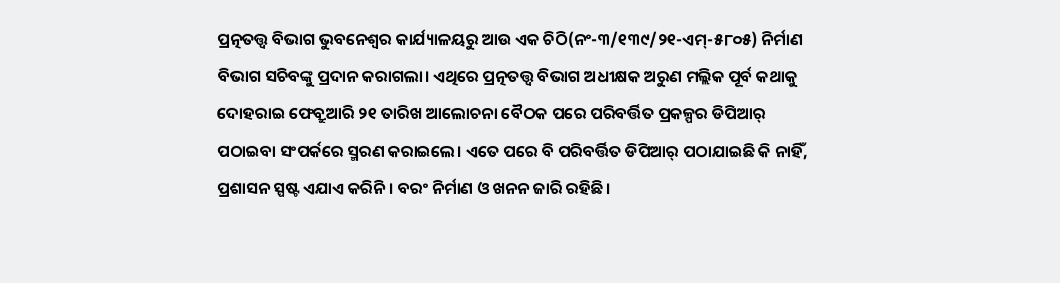ପ୍ରତ୍ନତତ୍ତ୍ବ ବିଭାଗ ଭୁବନେଶ୍ବର କାର୍ଯ୍ୟାଳୟରୁ ଆଉ ଏକ ଚିଠି(ନଂ-୩/୧୩୯/୨୧-ଏମ୍‌-୫୮୦୫) ନିର୍ମାଣ ବିଭାଗ ସଚିବଙ୍କୁ ପ୍ରଦାନ କରାଗଲା। ଏଥିରେ ପ୍ରତ୍ନତତ୍ତ୍ବ ବିଭାଗ ଅଧୀକ୍ଷକ ଅରୁଣ ମଲ୍ଲିକ ପୂର୍ବ କଥାକୁ ଦୋହରାଇ ଫେବ୍ରୁଆରି ୨୧ ତାରିଖ ଆଲୋଚନା ବୈଠକ ପରେ ପରିବର୍ତ୍ତିତ ପ୍ରକଳ୍ପର ଡିପିଆର୍‌ ପଠାଇବା ସଂପର୍କରେ ସ୍ମରଣ କରାଇଲେ। ଏତେ ପରେ ବି ପରିବର୍ତ୍ତିତ ଡିପିଆର୍‌ ପଠାଯାଇଛି କି ନାହିଁ, ପ୍ରଶାସନ ସ୍ପଷ୍ଟ ଏଯାଏ କରିନି। ବରଂ ନିର୍ମାଣ ଓ ଖନନ ଜାରି ରହିଛି।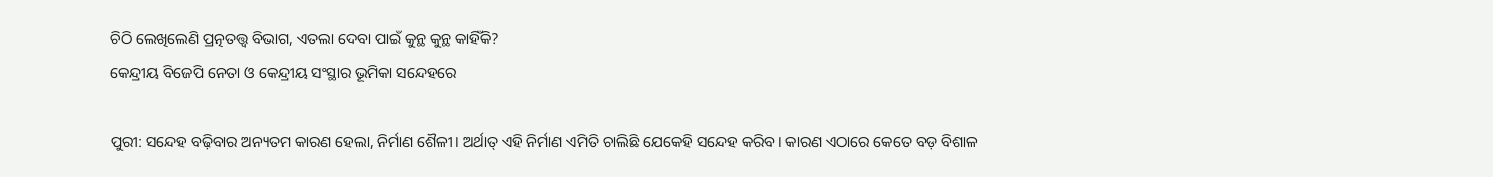ଚିଠି ଲେଖିଲେଣି ପ୍ରତ୍ନତତ୍ତ୍ବ ବିଭାଗ, ଏତଲା ଦେବା ପାଇଁ କୁନ୍ଥ କୁନ୍ଥ କାହିଁକି?
କେନ୍ଦ୍ରୀୟ ବିଜେପି ନେତା ଓ କେନ୍ଦ୍ରୀୟ ସଂସ୍ଥାର ଭୂମିକା ସନ୍ଦେହରେ

ପୁରୀ: ସନ୍ଦେହ ବଢ଼ିବାର ଅନ୍ୟତମ କାରଣ ହେଲା, ନିର୍ମାଣ ଶୈଳୀ। ଅର୍ଥାତ୍ ଏହି ନିର୍ମାଣ ଏମିତି ଚାଲିଛି ଯେକେହି ସନ୍ଦେହ କରିବ। କାରଣ ଏଠାରେ କେତେ ବଡ଼ ବିଶାଳ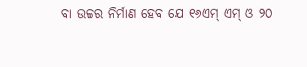ବା ଉଚ୍ଚର ନିର୍ମାଣ ହେବ ଯେ ୧୬ଏମ୍ ଏମ୍ ଓ ୨୦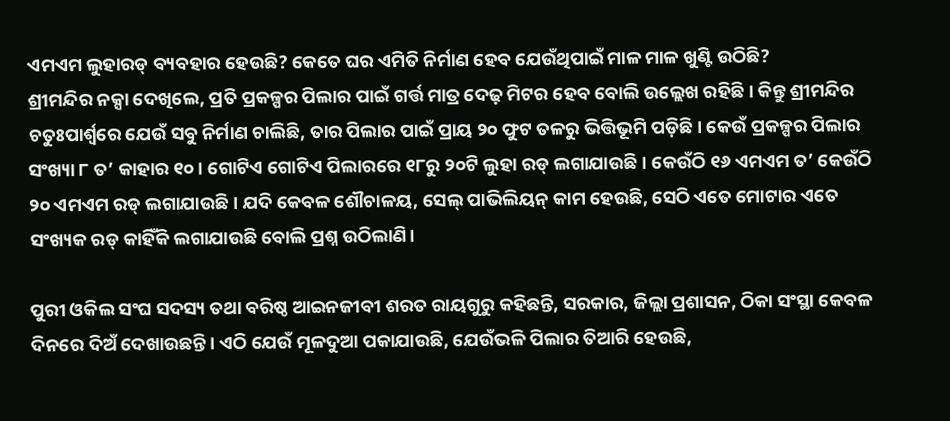ଏମଏମ ଲୁହାରଡ୍ ବ୍ୟବହାର ହେଉଛି? କେତେ ଘର ଏମିତି ନିର୍ମାଣ ହେବ ଯେଉଁଥିପାଇଁ ମାଳ ମାଳ ଖୁଣ୍ଟି ଉଠିଛି?
ଶ୍ରୀମନ୍ଦିର ନକ୍ସା ଦେଖିଲେ, ପ୍ରତି ପ୍ରକଳ୍ପର ପିଲାର ପାଇଁ ଗର୍ତ୍ତ ମାତ୍ର ଦେଢ଼ ମିଟର ହେବ ବୋଲି ଉଲ୍ଲେଖ ରହିଛି। କିନ୍ତୁ ଶ୍ରୀମନ୍ଦିର ଚତୁଃପାର୍ଶ୍ବରେ ଯେଉଁ ସବୁ ନିର୍ମାଣ ଚାଲିଛି, ତାର ପିଲାର ପାଇଁ ପ୍ରାୟ ୨୦ ଫୁଟ ତଳରୁ ଭିତ୍ତିଭୂମି ପଡ଼ିଛି। କେଉଁ ପ୍ରକଳ୍ପର ପିଲାର ସଂଖ୍ୟା ୮ ତ’ କାହାର ୧୦। ଗୋଟିଏ ଗୋଟିଏ ପିଲାରରେ ୧୮ରୁ ୨୦ଟି ଲୁହା ରଡ୍‌ ଲଗାଯାଉଛି। କେଉଁଠି ୧୬ ଏମଏମ ତ’ କେଉଁଠି ୨୦ ଏମଏମ ରଡ୍‌ ଲଗାଯାଉଛି। ଯଦି କେବଳ ଶୌଚାଳୟ, ସେଲ୍‌ ପାଭିଲିୟନ୍‌ କାମ ହେଉଛି, ସେଠି ଏତେ ମୋଟାର ଏତେ ସଂଖ୍ୟକ ରଡ୍‌ କାହିଁକି ଲଗାଯାଉଛି ବୋଲି ପ୍ରଶ୍ନ ଉଠିଲାଣି।

ପୁରୀ ଓକିଲ ସଂଘ ସଦସ୍ୟ ତଥା ବରିଷ୍ଠ ଆଇନଜୀବୀ ଶରତ ରାୟଗୁରୁ କହିଛନ୍ତି, ସରକାର, ଜିଲ୍ଲା ପ୍ରଶାସନ, ଠିକା ସଂସ୍ଥା କେବଳ ଦିନରେ ଦିଅଁ ଦେଖାଉଛନ୍ତି। ଏଠି ଯେଉଁ ମୂଳଦୁଆ ପକାଯାଉଛି, ଯେଉଁଭଳି ପିଲାର ତିଆରି ହେଉଛି,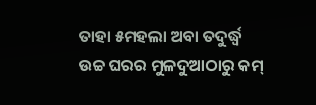ତାହା ୫ମହଲା ଅବା ତଦୁର୍ଦ୍ଧ୍ବ ଉଚ୍ଚ ଘରର ମୁଳଦୁଆଠାରୁ କମ୍‌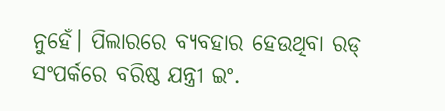ନୁହେଁ। ପିଲାରରେ ବ୍ୟବହାର ହେଉଥିବା ରଡ୍‌ ସଂପର୍କରେ ବରିଷ୍ଠ ଯନ୍ତ୍ରୀ ଇଂ.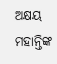ଅକ୍ଷୟ ମହାନ୍ତିଙ୍କ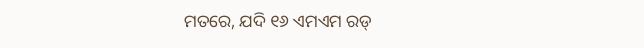ମତରେ, ଯଦି ୧୬ ଏମଏମ ରଡ୍‌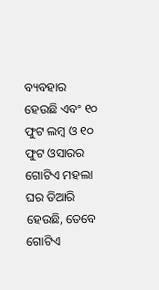ବ୍ୟବହାର ହେଉଛି ଏବଂ ୧୦ ଫୁଟ ଲମ୍ବ ଓ ୧୦ ଫୁଟ ଓସାରର ଗୋଟିଏ ମହଲା ଘର ତିଆରି ହେଉଛି, ତେବେ ଗୋଟିଏ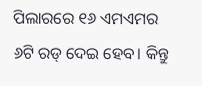ପିଲାରରେ ୧୬ ଏମଏମର ୬ଟି ରଡ୍‌ ଦେଇ ହେବ। କିନ୍ତୁ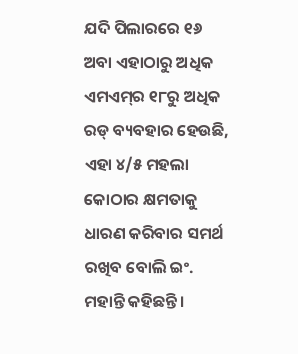ଯଦି ପିଲାରରେ ୧୬ ଅବା ଏହାଠାରୁ ଅଧିକ ଏମଏମ୍‌ର ୧୮ରୁ ଅଧିକ ରଡ୍‌ ବ୍ୟବହାର ହେଉଛି, ଏହା ୪/୫ ମହଲା କୋଠାର କ୍ଷମତାକୁ ଧାରଣ କରିବାର ସମର୍ଥ ରଖିବ ବୋଲି ଇଂ. ମହାନ୍ତି କହିଛନ୍ତି।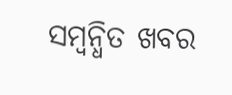ସମ୍ବନ୍ଧିତ ଖବର